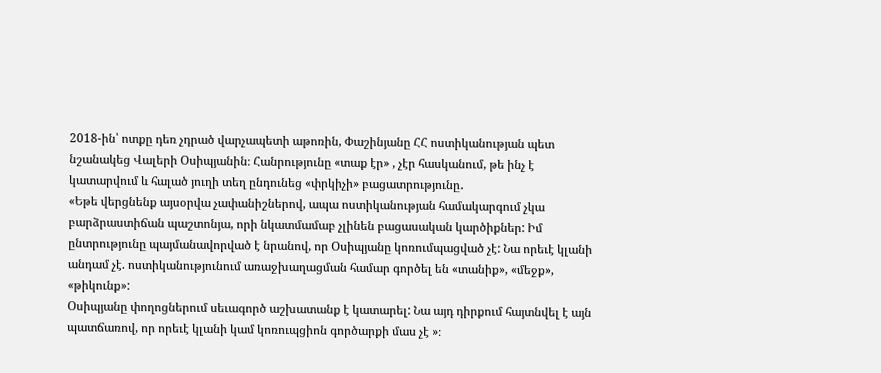2018-ին՝ ոտքը դեռ չդրած վարչապետի աթոռին, Փաշինյանը ՀՀ ոստիկանության պետ նշանակեց Վալերի Օսիպյանին։ Հանրությունը «տաք էր» , չէր հասկանում, թե ինչ է կատարվում և հալած յուղի տեղ ընդունեց «փրկիչի» բացատրությունը․
«Եթե վերցնենք այսօրվա չափանիշներով, ապա ոստիկանության համակարգում չկա բարձրաստիճան պաշտոնյա, որի նկատմամաբ չլինեն բացասական կարծիքներ: Իմ ընտրությունը պայմանավորված է նրանով, որ Օսիպյանը կոռումպացված չէ: Նա որեւէ կլանի անդամ չէ. ոստիկանությունում առաջխաղացման համար գործել են «տանիք», «մեջք», «թիկունք»:
Օսիպյանը փողոցներում սեւագործ աշխատանք է կատարել: Նա այդ դիրքում հայտնվել է այն պատճառով, որ որեւէ կլանի կամ կոռուպցիոն գործարքի մաս չէ »։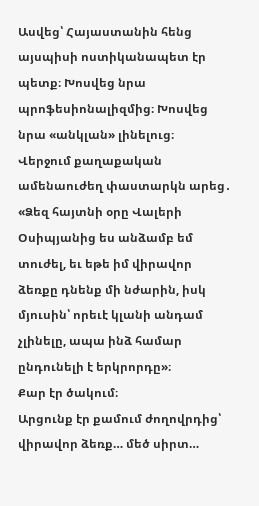Ասվեց՝ Հայաստանին հենց այսպիսի ոստիկանապետ էր պետք։ Խոսվեց նրա պրոֆեսիոնալիզմից։ Խոսվեց նրա «անկլան» լինելուց։
Վերջում քաղաքական ամենաուժեղ փաստարկն արեց․
«Ձեզ հայտնի օրը Վալերի Օսիպյանից ես անձամբ եմ տուժել, եւ եթե իմ վիրավոր ձեռքը դնենք մի նժարին, իսկ մյուսին՝ որեւէ կլանի անդամ չլինելը, ապա ինձ համար ընդունելի է երկրորդը»։
Քար էր ծակում։
Արցունք էր քամում ժողովրդից՝ վիրավոր ձեռք… մեծ սիրտ…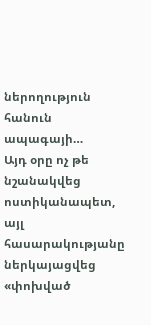ներողություն հանուն ապագայի…
Այդ օրը ոչ թե նշանակվեց ոստիկանապետ, այլ հասարակությանը ներկայացվեց «փոխված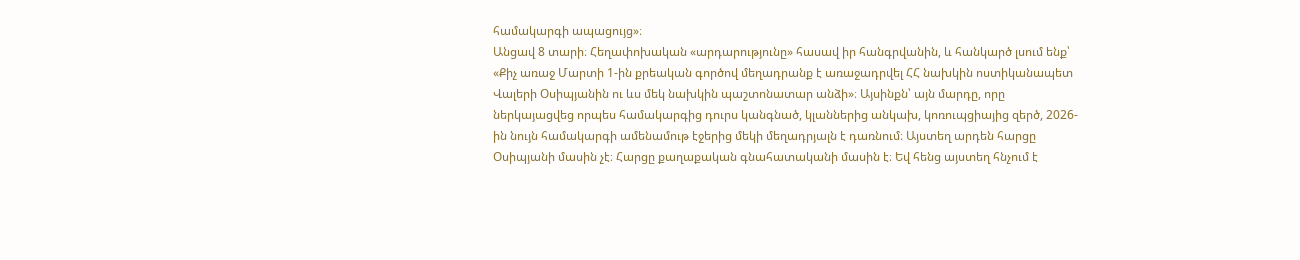համակարգի ապացույց»։
Անցավ 8 տարի։ Հեղափոխական «արդարությունը» հասավ իր հանգրվանին, և հանկարծ լսում ենք՝ «Քիչ առաջ Մարտի 1-ին քրեական գործով մեղադրանք է առաջադրվել ՀՀ նախկին ոստիկանապետ Վալերի Օսիպյանին ու ևս մեկ նախկին պաշտոնատար անձի»։ Այսինքն՝ այն մարդը, որը ներկայացվեց որպես համակարգից դուրս կանգնած, կլաններից անկախ, կոռուպցիայից զերծ, 2026-ին նույն համակարգի ամենամութ էջերից մեկի մեղադրյալն է դառնում։ Այստեղ արդեն հարցը Օսիպյանի մասին չէ։ Հարցը քաղաքական գնահատականի մասին է։ Եվ հենց այստեղ հնչում է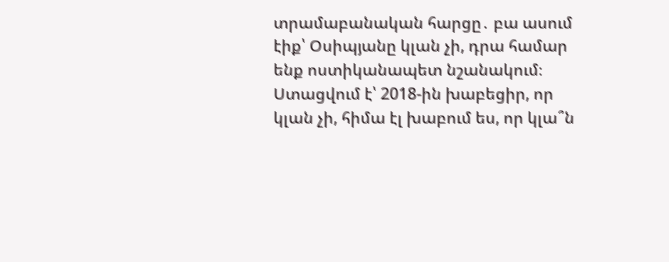տրամաբանական հարցը․ բա ասում էիք՝ Օսիպյանը կլան չի, դրա համար ենք ոստիկանապետ նշանակում։ Ստացվում է՝ 2018-ին խաբեցիր, որ կլան չի, հիմա էլ խաբում ես, որ կլա՞ն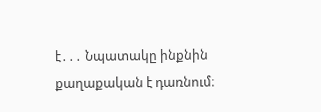է․․․ Նպատակը ինքնին քաղաքական է դառնում։